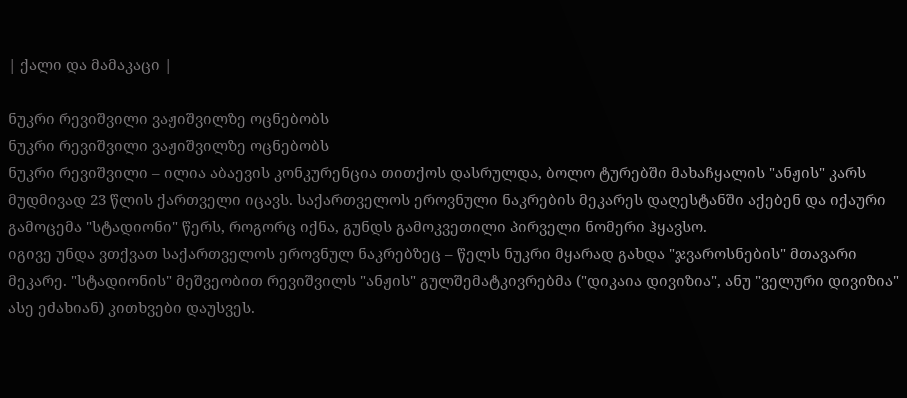| ქალი და მამაკაცი |

ნუკრი რევიშვილი ვაჟიშვილზე ოცნებობს
ნუკრი რევიშვილი ვაჟიშვილზე ოცნებობს
ნუკრი რევიშვილი – ილია აბაევის კონკურენცია თითქოს დასრულდა, ბოლო ტურებში მახაჩყალის "ანჟის" კარს მუდმივად 23 წლის ქართველი იცავს. საქართველოს ეროვნული ნაკრების მეკარეს დაღესტანში აქებენ და იქაური გამოცემა "სტადიონი" წერს, როგორც იქნა, გუნდს გამოკვეთილი პირველი ნომერი ჰყავსო.
იგივე უნდა ვთქვათ საქართველოს ეროვნულ ნაკრებზეც – წელს ნუკრი მყარად გახდა "ჯვაროსნების" მთავარი მეკარე. "სტადიონის" მეშვეობით რევიშვილს "ანჟის" გულშემატკივრებმა ("დიკაია დივიზია", ანუ "ველური დივიზია" ასე ეძახიან) კითხვები დაუსვეს.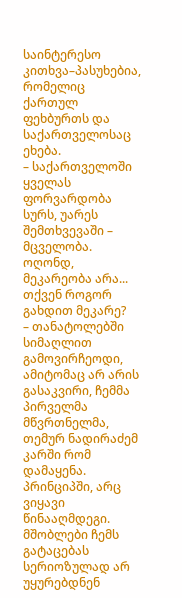საინტერესო კითხვა–პასუხებია, რომელიც ქართულ ფეხბურთს და საქართველოსაც ეხება.
– საქართველოში ყველას ფორვარდობა სურს, უარეს შემთხვევაში – მცველობა. ოღონდ, მეკარეობა არა... თქვენ როგორ გახდით მეკარე?
– თანატოლებში სიმაღლით გამოვირჩეოდი, ამიტომაც არ არის გასაკვირი, ჩემმა პირველმა მწვრთნელმა, თემურ ნადირაძემ კარში რომ დამაყენა. პრინციპში, არც ვიყავი წინააღმდეგი.
მშობლები ჩემს გატაცებას სერიოზულად არ უყურებდნენ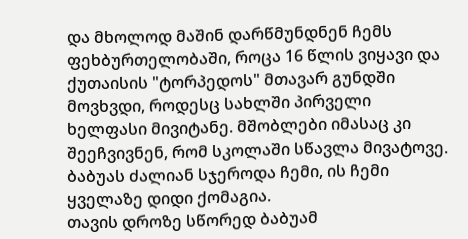და მხოლოდ მაშინ დარწმუნდნენ ჩემს ფეხბურთელობაში, როცა 16 წლის ვიყავი და ქუთაისის "ტორპედოს" მთავარ გუნდში მოვხვდი, როდესც სახლში პირველი ხელფასი მივიტანე. მშობლები იმასაც კი შეეჩვივნენ, რომ სკოლაში სწავლა მივატოვე. ბაბუას ძალიან სჯეროდა ჩემი, ის ჩემი ყველაზე დიდი ქომაგია.
თავის დროზე სწორედ ბაბუამ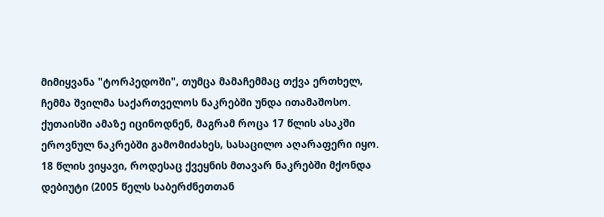მიმიყვანა "ტორპედოში", თუმცა მამაჩემმაც თქვა ერთხელ, ჩემმა შვილმა საქართველოს ნაკრებში უნდა ითამაშოსო. ქუთაისში ამაზე იცინოდნენ, მაგრამ როცა 17 წლის ასაკში ეროვნულ ნაკრებში გამომიძახეს, სასაცილო აღარაფერი იყო.
18 წლის ვიყავი, როდესაც ქვეყნის მთავარ ნაკრებში მქონდა დებიუტი (2005 წელს საბერძნეთთან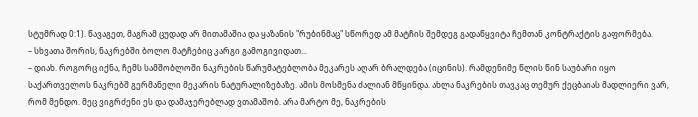სტუმრად 0:1). წავაგეთ, მაგრამ ცუდად არ მითამაშია და ყაზანის "რუბინმაც" სწორედ ამ მატჩის შემდეგ გადაწყვიტა ჩემთან კონტრაქტის გაფორმება.
– სხვათა შორის, ნაკრებში ბოლო მატჩებიც კარგი გამოგივიდათ...
– დიახ. როგორც იქნა, ჩემს სამშობლოში ნაკრების წარუმატებლობა მეკარეს აღარ ბრალდება (იცინის). რამდენიმე წლის წინ საუბარი იყო საქართველოს ნაკრებშ გერმანელი მეკარის ნატურალიზებაზე. ამის მოსმენა ძალიან მწყინდა. ახლა ნაკრების თავკაც თემურ ქეცბაიას მადლიერი ვარ, რომ მენდო. მეც ვიგრძენი ეს და დამაჯერებლად ვთამაშობ. არა მარტო მე, ნაკრების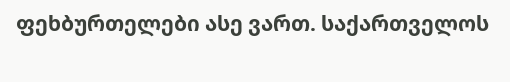ფეხბურთელები ასე ვართ. საქართველოს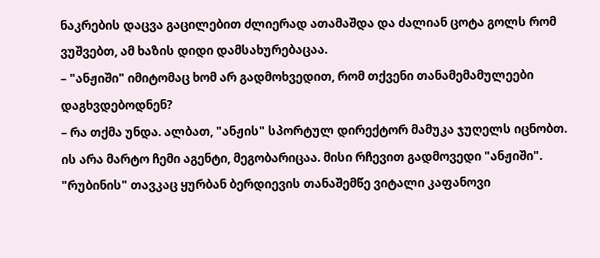ნაკრების დაცვა გაცილებით ძლიერად ათამაშდა და ძალიან ცოტა გოლს რომ ვუშვებთ, ამ ხაზის დიდი დამსახურებაცაა.
– "ანჟიში" იმიტომაც ხომ არ გადმოხვედით, რომ თქვენი თანამემამულეები დაგხვდებოდნენ?
– რა თქმა უნდა. ალბათ, "ანჟის" სპორტულ დირექტორ მამუკა ჯუღელს იცნობთ. ის არა მარტო ჩემი აგენტი, მეგობარიცაა. მისი რჩევით გადმოვედი "ანჟიში". "რუბინის" თავკაც ყურბან ბერდიევის თანაშემწე ვიტალი კაფანოვი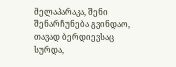მელაპარაკა, შენი შენარჩუნება გვინდაო, თავად ბერდიევსაც სურდა,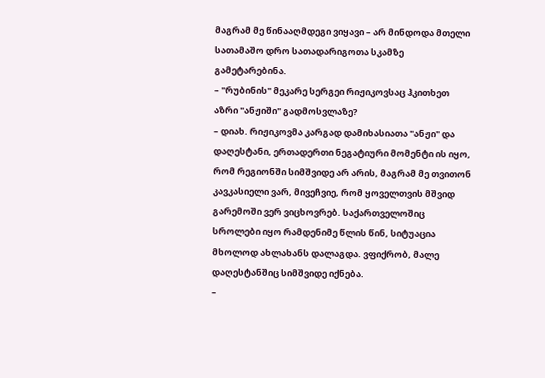მაგრამ მე წინააღმდეგი ვიყავი – არ მინდოდა მთელი სათამაშო დრო სათადარიგოთა სკამზე გამეტარებინა.
– "რუბინის" მეკარე სერგეი რიჟიკოვსაც ჰკითხეთ აზრი "ანჟიში" გადმოსვლაზე?
– დიახ. რიჟიკოვმა კარგად დამიხასიათა "ანჟი" და დაღესტანი, ერთადერთი ნეგატიური მომენტი ის იყო, რომ რეგიონში სიმშვიდე არ არის, მაგრამ მე თვითონ კავკასიელი ვარ, მივეჩვიე, რომ ყოველთვის მშვიდ გარემოში ვერ ვიცხოვრებ. საქართველოშიც სროლები იყო რამდენიმე წლის წინ, სიტუაცია მხოლოდ ახლახანს დალაგდა. ვფიქრობ, მალე დაღესტანშიც სიმშვიდე იქნება.
–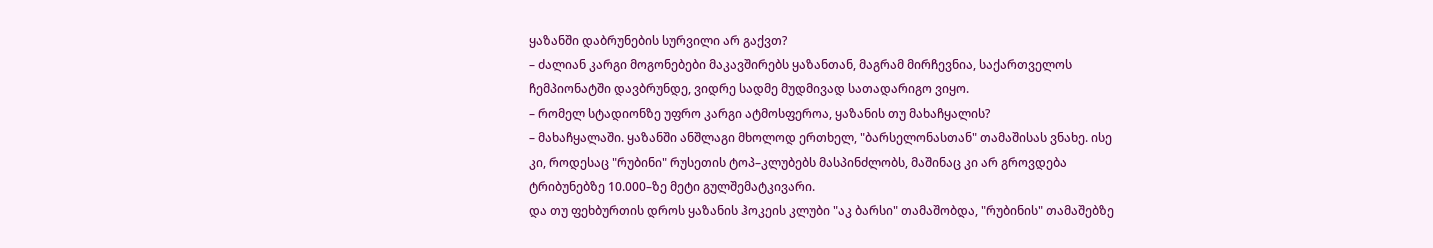ყაზანში დაბრუნების სურვილი არ გაქვთ?
– ძალიან კარგი მოგონებები მაკავშირებს ყაზანთან, მაგრამ მირჩევნია, საქართველოს ჩემპიონატში დავბრუნდე, ვიდრე სადმე მუდმივად სათადარიგო ვიყო.
– რომელ სტადიონზე უფრო კარგი ატმოსფეროა, ყაზანის თუ მახაჩყალის?
– მახაჩყალაში. ყაზანში ანშლაგი მხოლოდ ერთხელ, "ბარსელონასთან" თამაშისას ვნახე. ისე კი, როდესაც "რუბინი" რუსეთის ტოპ–კლუბებს მასპინძლობს, მაშინაც კი არ გროვდება ტრიბუნებზე 10.000–ზე მეტი გულშემატკივარი.
და თუ ფეხბურთის დროს ყაზანის ჰოკეის კლუბი "აკ ბარსი" თამაშობდა, "რუბინის" თამაშებზე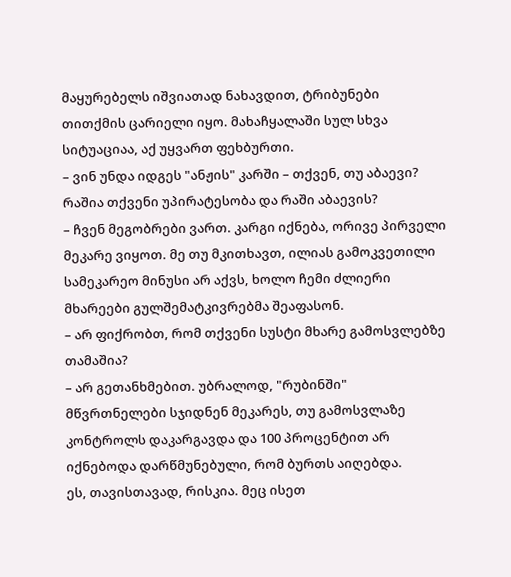მაყურებელს იშვიათად ნახავდით, ტრიბუნები თითქმის ცარიელი იყო. მახაჩყალაში სულ სხვა სიტუაციაა, აქ უყვართ ფეხბურთი.
– ვინ უნდა იდგეს "ანჟის" კარში – თქვენ, თუ აბაევი? რაშია თქვენი უპირატესობა და რაში აბაევის?
– ჩვენ მეგობრები ვართ. კარგი იქნება, ორივე პირველი მეკარე ვიყოთ. მე თუ მკითხავთ, ილიას გამოკვეთილი სამეკარეო მინუსი არ აქვს, ხოლო ჩემი ძლიერი მხარეები გულშემატკივრებმა შეაფასონ.
– არ ფიქრობთ, რომ თქვენი სუსტი მხარე გამოსვლებზე თამაშია?
– არ გეთანხმებით. უბრალოდ, "რუბინში" მწვრთნელები სჯიდნენ მეკარეს, თუ გამოსვლაზე კონტროლს დაკარგავდა და 100 პროცენტით არ იქნებოდა დარწმუნებული, რომ ბურთს აიღებდა.
ეს, თავისთავად, რისკია. მეც ისეთ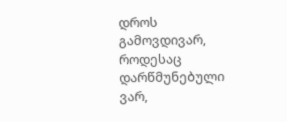დროს გამოვდივარ, როდესაც დარწმუნებული ვარ,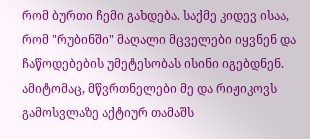რომ ბურთი ჩემი გახდება. საქმე კიდევ ისაა, რომ "რუბინში" მაღალი მცველები იყვნენ და ჩაწოდებების უმეტესობას ისინი იგებდნენ. ამიტომაც, მწვრთნელები მე და რიჟიკოვს გამოსვლაზე აქტიურ თამაშს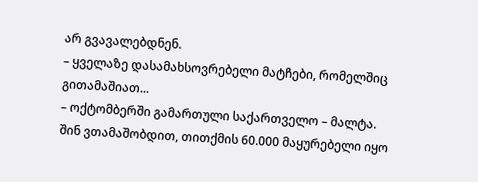არ გვავალებდნენ.
– ყველაზე დასამახსოვრებელი მატჩები, რომელშიც გითამაშიათ...
– ოქტომბერში გამართული საქართველო – მალტა. შინ ვთამაშობდით, თითქმის 60.000 მაყურებელი იყო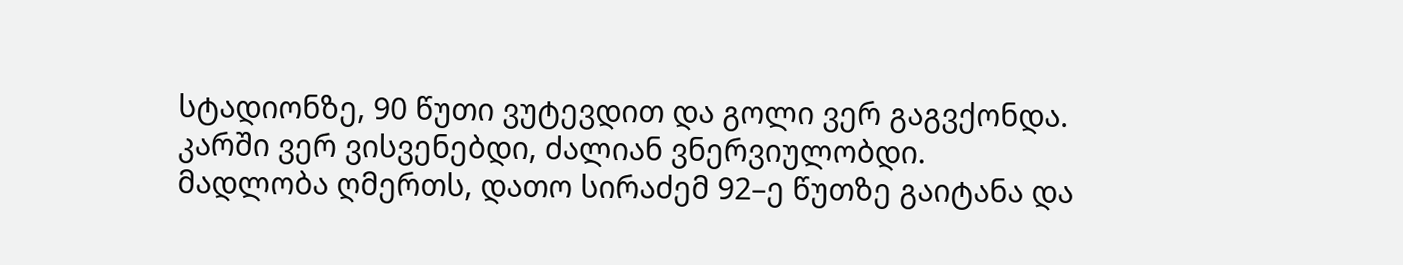სტადიონზე, 90 წუთი ვუტევდით და გოლი ვერ გაგვქონდა. კარში ვერ ვისვენებდი, ძალიან ვნერვიულობდი.
მადლობა ღმერთს, დათო სირაძემ 92–ე წუთზე გაიტანა და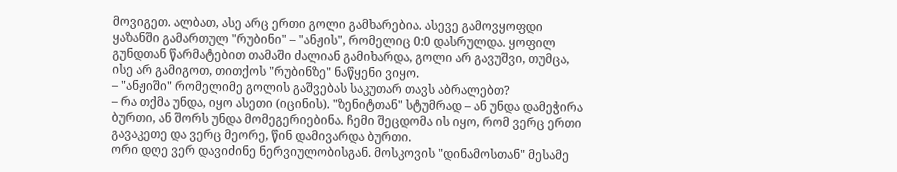მოვიგეთ. ალბათ, ასე არც ერთი გოლი გამხარებია. ასევე გამოვყოფდი ყაზანში გამართულ "რუბინი" – "ანჟის", რომელიც 0:0 დასრულდა. ყოფილ გუნდთან წარმატებით თამაში ძალიან გამიხარდა, გოლი არ გავუშვი, თუმცა, ისე არ გამიგოთ, თითქოს "რუბინზე" ნაწყენი ვიყო.
– "ანჟიში" რომელიმე გოლის გაშვებას საკუთარ თავს აბრალებთ?
– რა თქმა უნდა, იყო ასეთი (იცინის). "ზენიტთან" სტუმრად – ან უნდა დამეჭირა ბურთი, ან შორს უნდა მომეგერიებინა. ჩემი შეცდომა ის იყო, რომ ვერც ერთი გავაკეთე და ვერც მეორე, წინ დამივარდა ბურთი.
ორი დღე ვერ დავიძინე ნერვიულობისგან. მოსკოვის "დინამოსთან" მესამე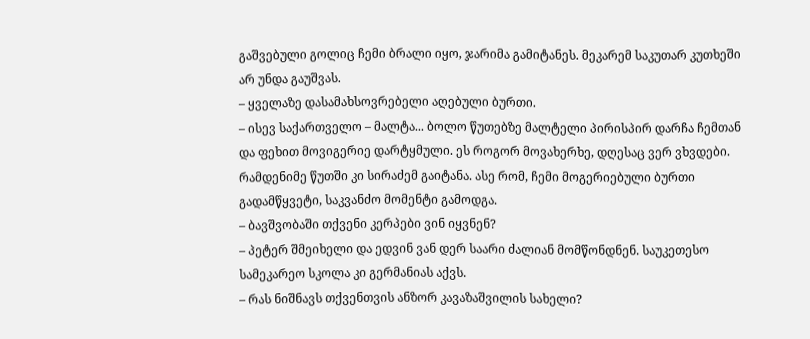გაშვებული გოლიც ჩემი ბრალი იყო, ჯარიმა გამიტანეს. მეკარემ საკუთარ კუთხეში არ უნდა გაუშვას.
– ყველაზე დასამახსოვრებელი აღებული ბურთი.
– ისევ საქართველო – მალტა... ბოლო წუთებზე მალტელი პირისპირ დარჩა ჩემთან და ფეხით მოვიგერიე დარტყმული. ეს როგორ მოვახერხე, დღესაც ვერ ვხვდები. რამდენიმე წუთში კი სირაძემ გაიტანა. ასე რომ, ჩემი მოგერიებული ბურთი გადამწყვეტი, საკვანძო მომენტი გამოდგა.
– ბავშვობაში თქვენი კერპები ვინ იყვნენ?
– პეტერ შმეიხელი და ედვინ ვან დერ საარი ძალიან მომწონდნენ. საუკეთესო სამეკარეო სკოლა კი გერმანიას აქვს.
– რას ნიშნავს თქვენთვის ანზორ კავაზაშვილის სახელი?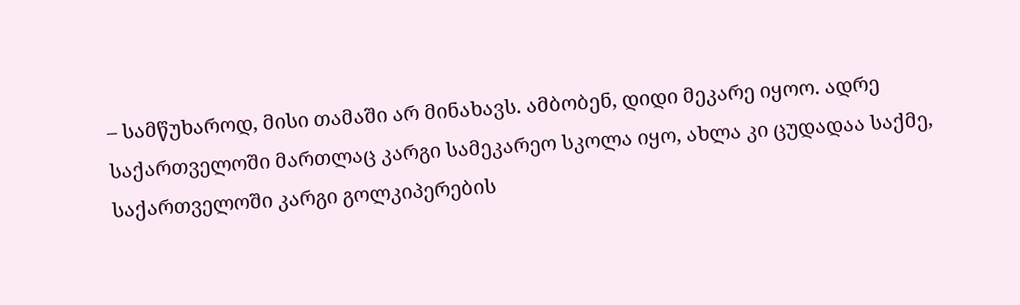– სამწუხაროდ, მისი თამაში არ მინახავს. ამბობენ, დიდი მეკარე იყოო. ადრე საქართველოში მართლაც კარგი სამეკარეო სკოლა იყო, ახლა კი ცუდადაა საქმე, საქართველოში კარგი გოლკიპერების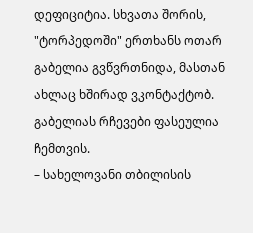დეფიციტია. სხვათა შორის, "ტორპედოში" ერთხანს ოთარ გაბელია გვწვრთნიდა, მასთან ახლაც ხშირად ვკონტაქტობ. გაბელიას რჩევები ფასეულია ჩემთვის.
– სახელოვანი თბილისის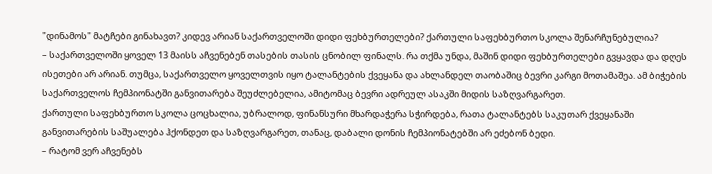"დინამოს" მატჩები გინახავთ? კიდევ არიან საქართველოში დიდი ფეხბურთელები? ქართული საფეხბურთო სკოლა შენარჩუნებულია?
– საქართველოში ყოველ 13 მაისს აჩვენებენ თასების თასის ცნობილ ფინალს. რა თქმა უნდა, მაშინ დიდი ფეხბურთელები გვყავდა და დღეს ისეთები არ არიან. თუმცა, საქართველო ყოველთვის იყო ტალანტების ქვეყანა და ახლანდელ თაობაშიც ბევრი კარგი მოთამაშეა. ამ ბიჭების საქართველოს ჩემპიონატში განვითარება შეუძლებელია, ამიტომაც ბევრი ადრეულ ასაკში მიდის საზღვარგარეთ.
ქართული საფეხბურთო სკოლა ცოცხალია, უბრალოდ, ფინანსური მხარდაჭერა სჭირდება, რათა ტალანტებს საკუთარ ქვეყანაში განვითარების საშუალება ჰქონდეთ და საზღვარგარეთ, თანაც, დაბალი დონის ჩემპიონატებში არ ეძებონ ბედი.
– რატომ ვერ აჩვენებს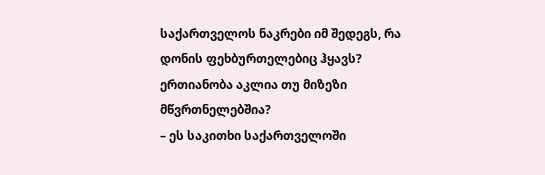საქართველოს ნაკრები იმ შედეგს, რა დონის ფეხბურთელებიც ჰყავს? ერთიანობა აკლია თუ მიზეზი მწვრთნელებშია?
– ეს საკითხი საქართველოში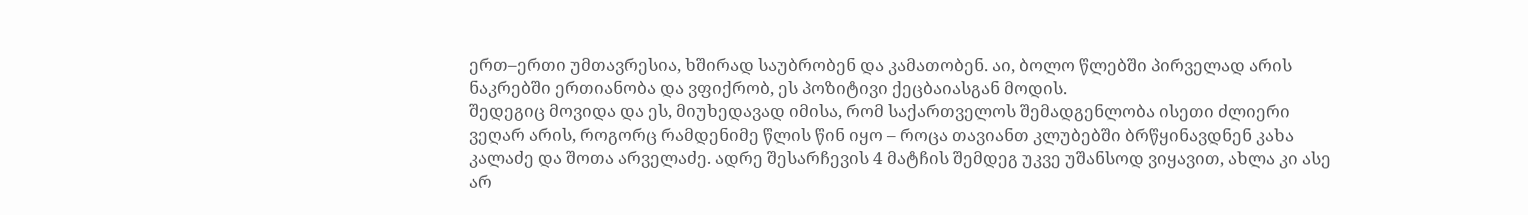ერთ–ერთი უმთავრესია, ხშირად საუბრობენ და კამათობენ. აი, ბოლო წლებში პირველად არის ნაკრებში ერთიანობა და ვფიქრობ, ეს პოზიტივი ქეცბაიასგან მოდის.
შედეგიც მოვიდა და ეს, მიუხედავად იმისა, რომ საქართველოს შემადგენლობა ისეთი ძლიერი ვეღარ არის, როგორც რამდენიმე წლის წინ იყო – როცა თავიანთ კლუბებში ბრწყინავდნენ კახა კალაძე და შოთა არველაძე. ადრე შესარჩევის 4 მატჩის შემდეგ უკვე უშანსოდ ვიყავით, ახლა კი ასე არ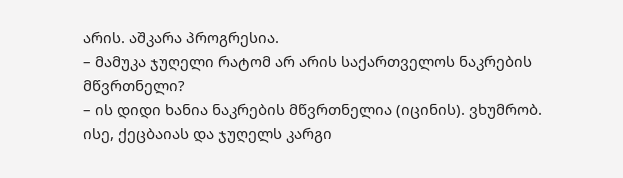არის. აშკარა პროგრესია.
– მამუკა ჯუღელი რატომ არ არის საქართველოს ნაკრების მწვრთნელი?
– ის დიდი ხანია ნაკრების მწვრთნელია (იცინის). ვხუმრობ. ისე, ქეცბაიას და ჯუღელს კარგი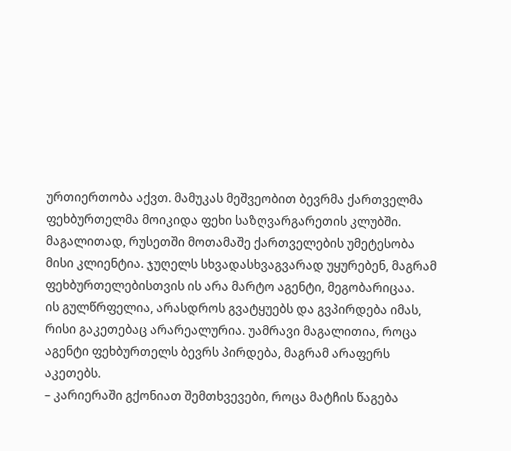ურთიერთობა აქვთ. მამუკას მეშვეობით ბევრმა ქართველმა ფეხბურთელმა მოიკიდა ფეხი საზღვარგარეთის კლუბში.
მაგალითად, რუსეთში მოთამაშე ქართველების უმეტესობა მისი კლიენტია. ჯუღელს სხვადასხვაგვარად უყურებენ, მაგრამ ფეხბურთელებისთვის ის არა მარტო აგენტი, მეგობარიცაა.
ის გულწრფელია, არასდროს გვატყუებს და გვპირდება იმას, რისი გაკეთებაც არარეალურია. უამრავი მაგალითია, როცა აგენტი ფეხბურთელს ბევრს პირდება, მაგრამ არაფერს აკეთებს.
– კარიერაში გქონიათ შემთხვევები, როცა მატჩის წაგება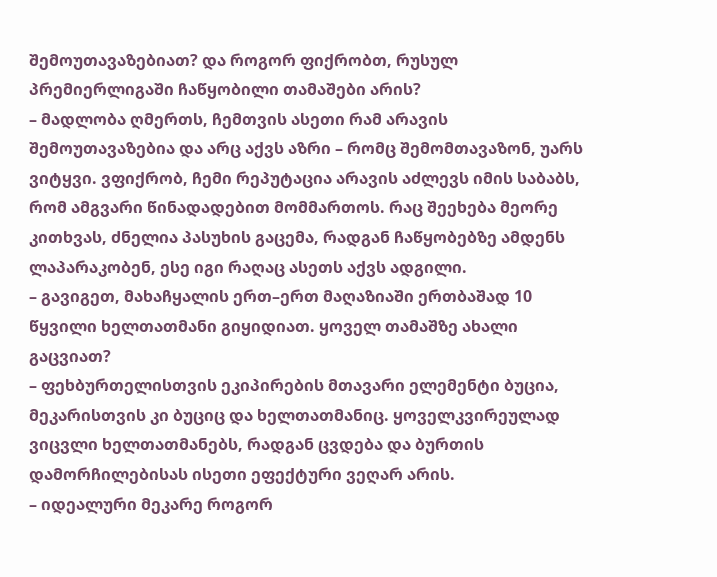შემოუთავაზებიათ? და როგორ ფიქრობთ, რუსულ პრემიერლიგაში ჩაწყობილი თამაშები არის?
– მადლობა ღმერთს, ჩემთვის ასეთი რამ არავის შემოუთავაზებია და არც აქვს აზრი – რომც შემომთავაზონ, უარს ვიტყვი. ვფიქრობ, ჩემი რეპუტაცია არავის აძლევს იმის საბაბს, რომ ამგვარი წინადადებით მომმართოს. რაც შეეხება მეორე კითხვას, ძნელია პასუხის გაცემა, რადგან ჩაწყობებზე ამდენს ლაპარაკობენ, ესე იგი რაღაც ასეთს აქვს ადგილი.
– გავიგეთ, მახაჩყალის ერთ–ერთ მაღაზიაში ერთბაშად 10 წყვილი ხელთათმანი გიყიდიათ. ყოველ თამაშზე ახალი გაცვიათ?
– ფეხბურთელისთვის ეკიპირების მთავარი ელემენტი ბუცია, მეკარისთვის კი ბუციც და ხელთათმანიც. ყოველკვირეულად ვიცვლი ხელთათმანებს, რადგან ცვდება და ბურთის დამორჩილებისას ისეთი ეფექტური ვეღარ არის.
– იდეალური მეკარე როგორ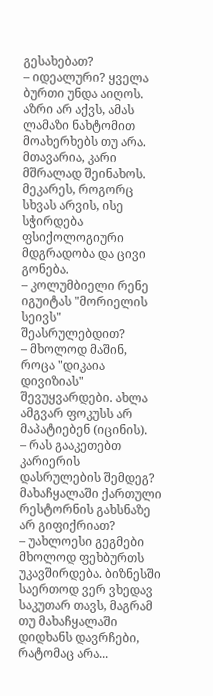გესახებათ?
– იდეალური? ყველა ბურთი უნდა აიღოს. აზრი არ აქვს, ამას ლამაზი ნახტომით მოახერხებს თუ არა. მთავარია, კარი მშრალად შეინახოს. მეკარეს, როგორც სხვას არვის, ისე სჭირდება ფსიქოლოგიური მდგრადობა და ცივი გონება.
– კოლუმბიელი რენე იგუიტას "მორიელის სეივს" შეასრულებდით?
– მხოლოდ მაშინ, როცა "დიკაია დივიზიას" შევუყვარდები. ახლა ამგვარ ფოკუსს არ მაპატიებენ (იცინის).
– რას გააკეთებთ კარიერის დასრულების შემდეგ? მახაჩყალაში ქართული რესტორნის გახსნაზე არ გიფიქრიათ?
– უახლოესი გეგმები მხოლოდ ფეხბურთს უკავშირდება. ბიზნესში საერთოდ ვერ ვხედავ საკუთარ თავს, მაგრამ თუ მახაჩყალაში დიდხანს დავრჩები, რატომაც არა...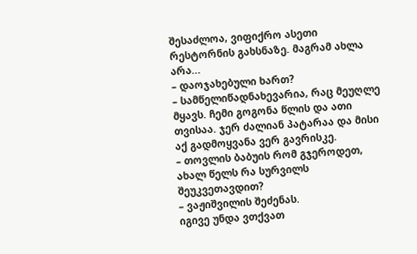შესაძლოა, ვიფიქრო ასეთი რესტორნის გახსნაზე. მაგრამ ახლა არა...
– დაოჯახებული ხართ?
– სამწელიწადნახევარია, რაც მეუღლე მყავს. ჩემი გოგონა წლის და ათი თვისაა. ჯერ ძალიან პატარაა და მისი აქ გადმოყვანა ვერ გავრისკე.
– თოვლის ბაბუის რომ გჯეროდეთ, ახალ წელს რა სურვილს შეუკვეთავდით?
– ვაჟიშვილის შეძენას.
იგივე უნდა ვთქვათ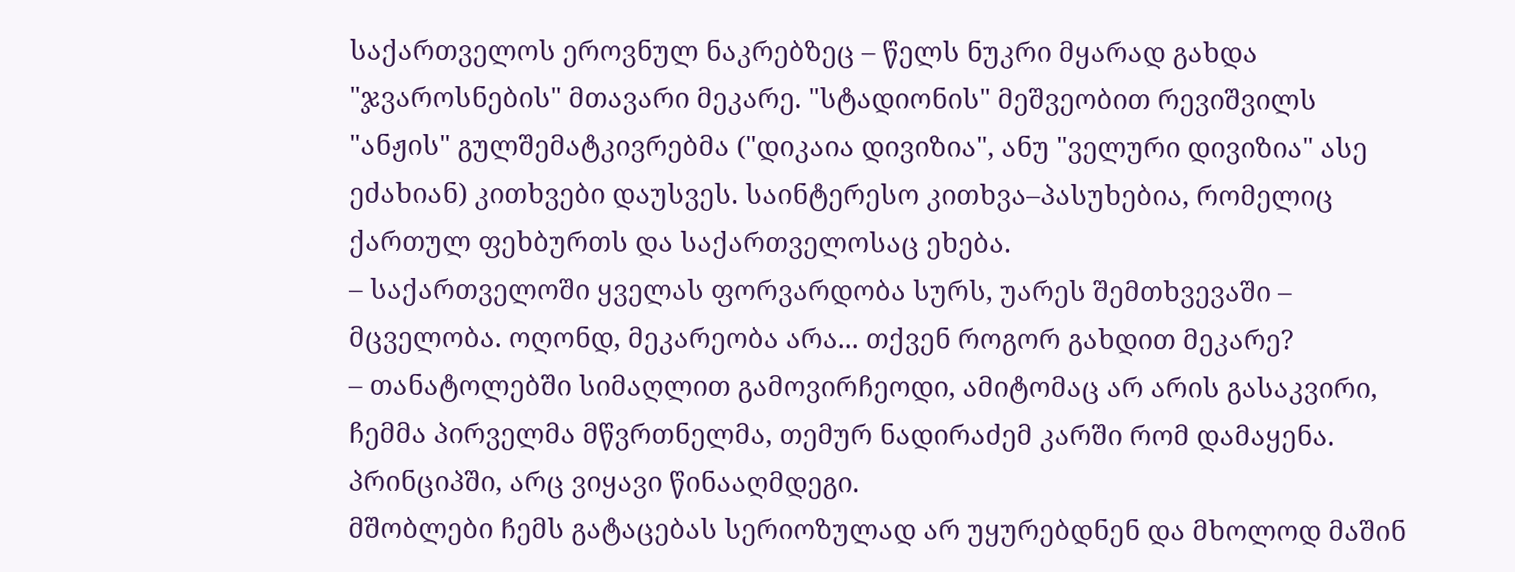საქართველოს ეროვნულ ნაკრებზეც – წელს ნუკრი მყარად გახდა "ჯვაროსნების" მთავარი მეკარე. "სტადიონის" მეშვეობით რევიშვილს "ანჟის" გულშემატკივრებმა ("დიკაია დივიზია", ანუ "ველური დივიზია" ასე ეძახიან) კითხვები დაუსვეს. საინტერესო კითხვა–პასუხებია, რომელიც ქართულ ფეხბურთს და საქართველოსაც ეხება.
– საქართველოში ყველას ფორვარდობა სურს, უარეს შემთხვევაში – მცველობა. ოღონდ, მეკარეობა არა... თქვენ როგორ გახდით მეკარე?
– თანატოლებში სიმაღლით გამოვირჩეოდი, ამიტომაც არ არის გასაკვირი, ჩემმა პირველმა მწვრთნელმა, თემურ ნადირაძემ კარში რომ დამაყენა. პრინციპში, არც ვიყავი წინააღმდეგი.
მშობლები ჩემს გატაცებას სერიოზულად არ უყურებდნენ და მხოლოდ მაშინ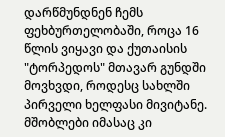დარწმუნდნენ ჩემს ფეხბურთელობაში, როცა 16 წლის ვიყავი და ქუთაისის "ტორპედოს" მთავარ გუნდში მოვხვდი, როდესც სახლში პირველი ხელფასი მივიტანე. მშობლები იმასაც კი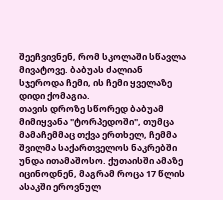შეეჩვივნენ, რომ სკოლაში სწავლა მივატოვე. ბაბუას ძალიან სჯეროდა ჩემი, ის ჩემი ყველაზე დიდი ქომაგია.
თავის დროზე სწორედ ბაბუამ მიმიყვანა "ტორპედოში", თუმცა მამაჩემმაც თქვა ერთხელ, ჩემმა შვილმა საქართველოს ნაკრებში უნდა ითამაშოსო. ქუთაისში ამაზე იცინოდნენ, მაგრამ როცა 17 წლის ასაკში ეროვნულ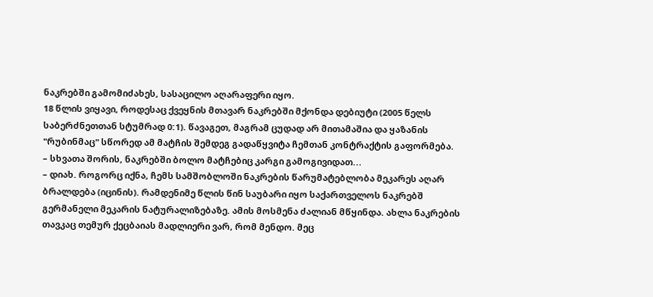ნაკრებში გამომიძახეს, სასაცილო აღარაფერი იყო.
18 წლის ვიყავი, როდესაც ქვეყნის მთავარ ნაკრებში მქონდა დებიუტი (2005 წელს საბერძნეთთან სტუმრად 0:1). წავაგეთ, მაგრამ ცუდად არ მითამაშია და ყაზანის "რუბინმაც" სწორედ ამ მატჩის შემდეგ გადაწყვიტა ჩემთან კონტრაქტის გაფორმება.
– სხვათა შორის, ნაკრებში ბოლო მატჩებიც კარგი გამოგივიდათ...
– დიახ. როგორც იქნა, ჩემს სამშობლოში ნაკრების წარუმატებლობა მეკარეს აღარ ბრალდება (იცინის). რამდენიმე წლის წინ საუბარი იყო საქართველოს ნაკრებშ გერმანელი მეკარის ნატურალიზებაზე. ამის მოსმენა ძალიან მწყინდა. ახლა ნაკრების თავკაც თემურ ქეცბაიას მადლიერი ვარ, რომ მენდო. მეც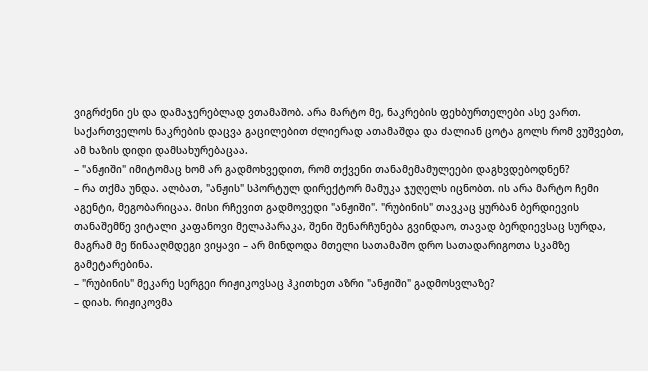ვიგრძენი ეს და დამაჯერებლად ვთამაშობ. არა მარტო მე, ნაკრების ფეხბურთელები ასე ვართ. საქართველოს ნაკრების დაცვა გაცილებით ძლიერად ათამაშდა და ძალიან ცოტა გოლს რომ ვუშვებთ, ამ ხაზის დიდი დამსახურებაცაა.
– "ანჟიში" იმიტომაც ხომ არ გადმოხვედით, რომ თქვენი თანამემამულეები დაგხვდებოდნენ?
– რა თქმა უნდა. ალბათ, "ანჟის" სპორტულ დირექტორ მამუკა ჯუღელს იცნობთ. ის არა მარტო ჩემი აგენტი, მეგობარიცაა. მისი რჩევით გადმოვედი "ანჟიში". "რუბინის" თავკაც ყურბან ბერდიევის თანაშემწე ვიტალი კაფანოვი მელაპარაკა, შენი შენარჩუნება გვინდაო, თავად ბერდიევსაც სურდა, მაგრამ მე წინააღმდეგი ვიყავი – არ მინდოდა მთელი სათამაშო დრო სათადარიგოთა სკამზე გამეტარებინა.
– "რუბინის" მეკარე სერგეი რიჟიკოვსაც ჰკითხეთ აზრი "ანჟიში" გადმოსვლაზე?
– დიახ. რიჟიკოვმა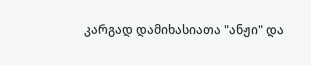კარგად დამიხასიათა "ანჟი" და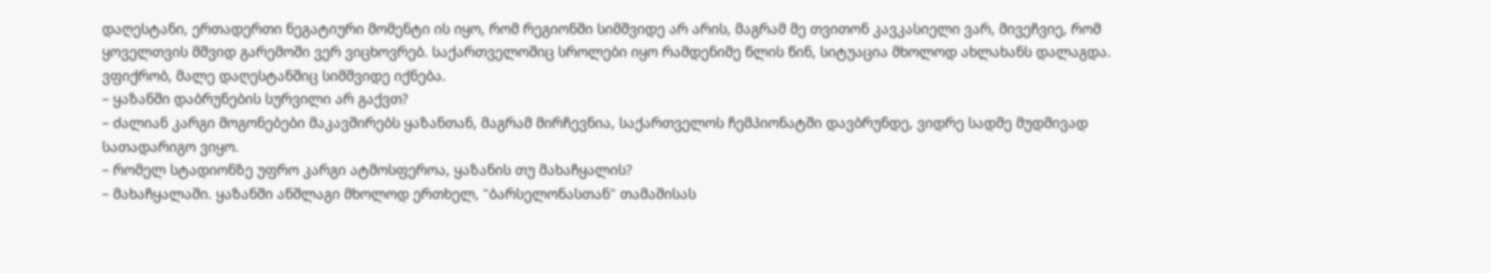დაღესტანი, ერთადერთი ნეგატიური მომენტი ის იყო, რომ რეგიონში სიმშვიდე არ არის, მაგრამ მე თვითონ კავკასიელი ვარ, მივეჩვიე, რომ ყოველთვის მშვიდ გარემოში ვერ ვიცხოვრებ. საქართველოშიც სროლები იყო რამდენიმე წლის წინ, სიტუაცია მხოლოდ ახლახანს დალაგდა. ვფიქრობ, მალე დაღესტანშიც სიმშვიდე იქნება.
– ყაზანში დაბრუნების სურვილი არ გაქვთ?
– ძალიან კარგი მოგონებები მაკავშირებს ყაზანთან, მაგრამ მირჩევნია, საქართველოს ჩემპიონატში დავბრუნდე, ვიდრე სადმე მუდმივად სათადარიგო ვიყო.
– რომელ სტადიონზე უფრო კარგი ატმოსფეროა, ყაზანის თუ მახაჩყალის?
– მახაჩყალაში. ყაზანში ანშლაგი მხოლოდ ერთხელ, "ბარსელონასთან" თამაშისას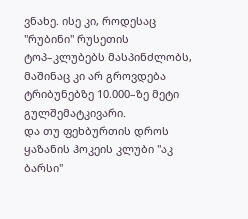ვნახე. ისე კი, როდესაც "რუბინი" რუსეთის ტოპ–კლუბებს მასპინძლობს, მაშინაც კი არ გროვდება ტრიბუნებზე 10.000–ზე მეტი გულშემატკივარი.
და თუ ფეხბურთის დროს ყაზანის ჰოკეის კლუბი "აკ ბარსი"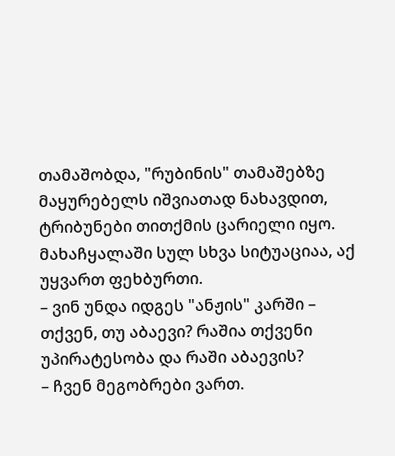თამაშობდა, "რუბინის" თამაშებზე მაყურებელს იშვიათად ნახავდით, ტრიბუნები თითქმის ცარიელი იყო. მახაჩყალაში სულ სხვა სიტუაციაა, აქ უყვართ ფეხბურთი.
– ვინ უნდა იდგეს "ანჟის" კარში – თქვენ, თუ აბაევი? რაშია თქვენი უპირატესობა და რაში აბაევის?
– ჩვენ მეგობრები ვართ.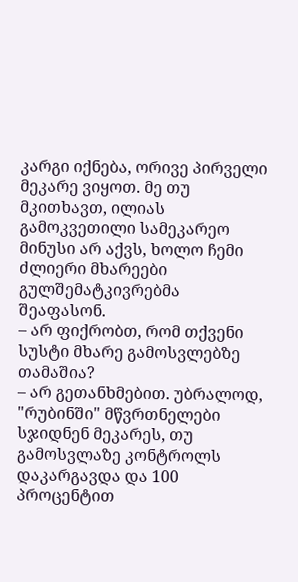კარგი იქნება, ორივე პირველი მეკარე ვიყოთ. მე თუ მკითხავთ, ილიას გამოკვეთილი სამეკარეო მინუსი არ აქვს, ხოლო ჩემი ძლიერი მხარეები გულშემატკივრებმა შეაფასონ.
– არ ფიქრობთ, რომ თქვენი სუსტი მხარე გამოსვლებზე თამაშია?
– არ გეთანხმებით. უბრალოდ, "რუბინში" მწვრთნელები სჯიდნენ მეკარეს, თუ გამოსვლაზე კონტროლს დაკარგავდა და 100 პროცენტით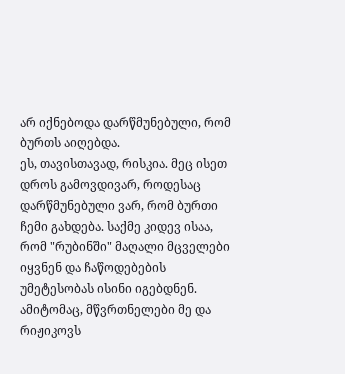არ იქნებოდა დარწმუნებული, რომ ბურთს აიღებდა.
ეს, თავისთავად, რისკია. მეც ისეთ დროს გამოვდივარ, როდესაც დარწმუნებული ვარ, რომ ბურთი ჩემი გახდება. საქმე კიდევ ისაა, რომ "რუბინში" მაღალი მცველები იყვნენ და ჩაწოდებების უმეტესობას ისინი იგებდნენ. ამიტომაც, მწვრთნელები მე და რიჟიკოვს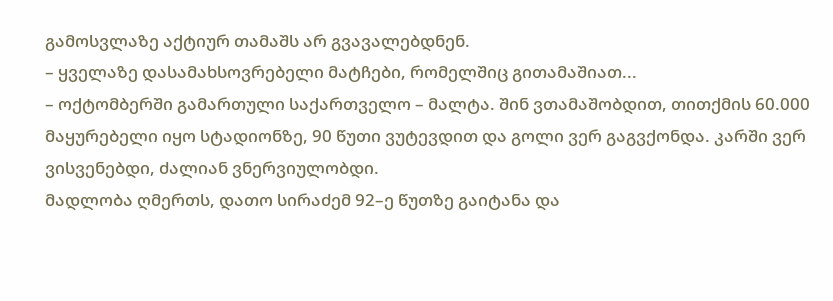გამოსვლაზე აქტიურ თამაშს არ გვავალებდნენ.
– ყველაზე დასამახსოვრებელი მატჩები, რომელშიც გითამაშიათ...
– ოქტომბერში გამართული საქართველო – მალტა. შინ ვთამაშობდით, თითქმის 60.000 მაყურებელი იყო სტადიონზე, 90 წუთი ვუტევდით და გოლი ვერ გაგვქონდა. კარში ვერ ვისვენებდი, ძალიან ვნერვიულობდი.
მადლობა ღმერთს, დათო სირაძემ 92–ე წუთზე გაიტანა და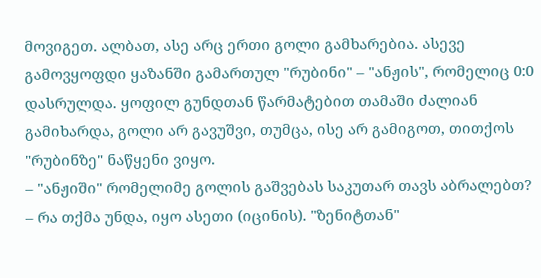მოვიგეთ. ალბათ, ასე არც ერთი გოლი გამხარებია. ასევე გამოვყოფდი ყაზანში გამართულ "რუბინი" – "ანჟის", რომელიც 0:0 დასრულდა. ყოფილ გუნდთან წარმატებით თამაში ძალიან გამიხარდა, გოლი არ გავუშვი, თუმცა, ისე არ გამიგოთ, თითქოს "რუბინზე" ნაწყენი ვიყო.
– "ანჟიში" რომელიმე გოლის გაშვებას საკუთარ თავს აბრალებთ?
– რა თქმა უნდა, იყო ასეთი (იცინის). "ზენიტთან"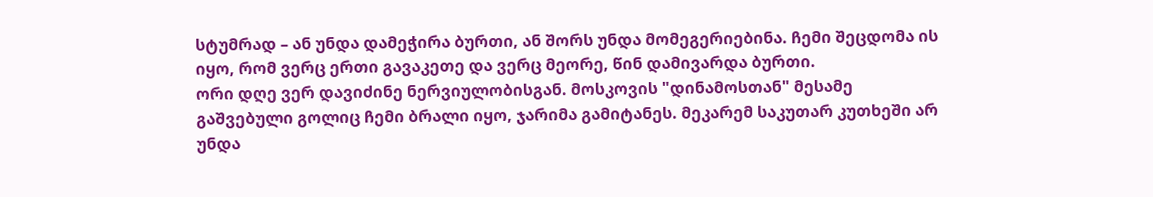სტუმრად – ან უნდა დამეჭირა ბურთი, ან შორს უნდა მომეგერიებინა. ჩემი შეცდომა ის იყო, რომ ვერც ერთი გავაკეთე და ვერც მეორე, წინ დამივარდა ბურთი.
ორი დღე ვერ დავიძინე ნერვიულობისგან. მოსკოვის "დინამოსთან" მესამე გაშვებული გოლიც ჩემი ბრალი იყო, ჯარიმა გამიტანეს. მეკარემ საკუთარ კუთხეში არ უნდა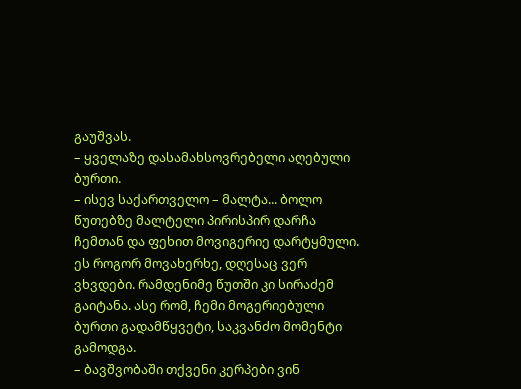გაუშვას.
– ყველაზე დასამახსოვრებელი აღებული ბურთი.
– ისევ საქართველო – მალტა... ბოლო წუთებზე მალტელი პირისპირ დარჩა ჩემთან და ფეხით მოვიგერიე დარტყმული. ეს როგორ მოვახერხე, დღესაც ვერ ვხვდები. რამდენიმე წუთში კი სირაძემ გაიტანა. ასე რომ, ჩემი მოგერიებული ბურთი გადამწყვეტი, საკვანძო მომენტი გამოდგა.
– ბავშვობაში თქვენი კერპები ვინ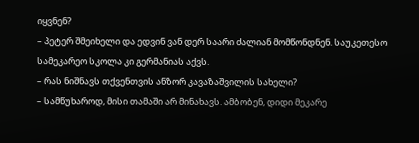იყვნენ?
– პეტერ შმეიხელი და ედვინ ვან დერ საარი ძალიან მომწონდნენ. საუკეთესო სამეკარეო სკოლა კი გერმანიას აქვს.
– რას ნიშნავს თქვენთვის ანზორ კავაზაშვილის სახელი?
– სამწუხაროდ, მისი თამაში არ მინახავს. ამბობენ, დიდი მეკარე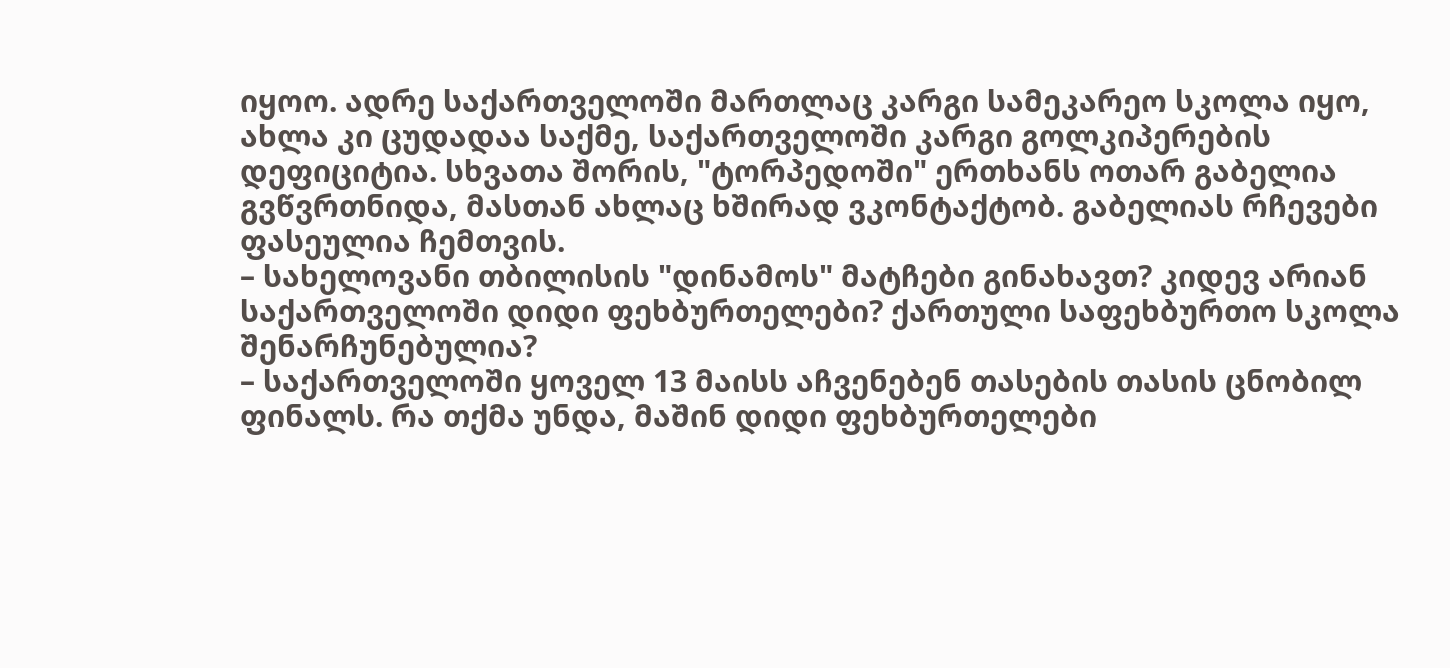იყოო. ადრე საქართველოში მართლაც კარგი სამეკარეო სკოლა იყო, ახლა კი ცუდადაა საქმე, საქართველოში კარგი გოლკიპერების დეფიციტია. სხვათა შორის, "ტორპედოში" ერთხანს ოთარ გაბელია გვწვრთნიდა, მასთან ახლაც ხშირად ვკონტაქტობ. გაბელიას რჩევები ფასეულია ჩემთვის.
– სახელოვანი თბილისის "დინამოს" მატჩები გინახავთ? კიდევ არიან საქართველოში დიდი ფეხბურთელები? ქართული საფეხბურთო სკოლა შენარჩუნებულია?
– საქართველოში ყოველ 13 მაისს აჩვენებენ თასების თასის ცნობილ ფინალს. რა თქმა უნდა, მაშინ დიდი ფეხბურთელები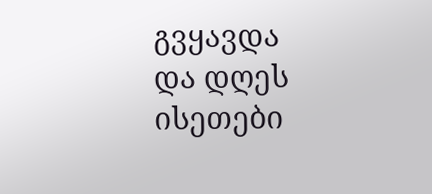გვყავდა და დღეს ისეთები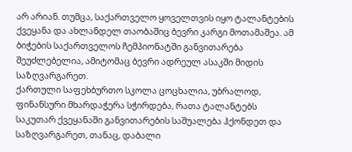არ არიან. თუმცა, საქართველო ყოველთვის იყო ტალანტების ქვეყანა და ახლანდელ თაობაშიც ბევრი კარგი მოთამაშეა. ამ ბიჭების საქართველოს ჩემპიონატში განვითარება შეუძლებელია, ამიტომაც ბევრი ადრეულ ასაკში მიდის საზღვარგარეთ.
ქართული საფეხბურთო სკოლა ცოცხალია, უბრალოდ, ფინანსური მხარდაჭერა სჭირდება, რათა ტალანტებს საკუთარ ქვეყანაში განვითარების საშუალება ჰქონდეთ და საზღვარგარეთ, თანაც, დაბალი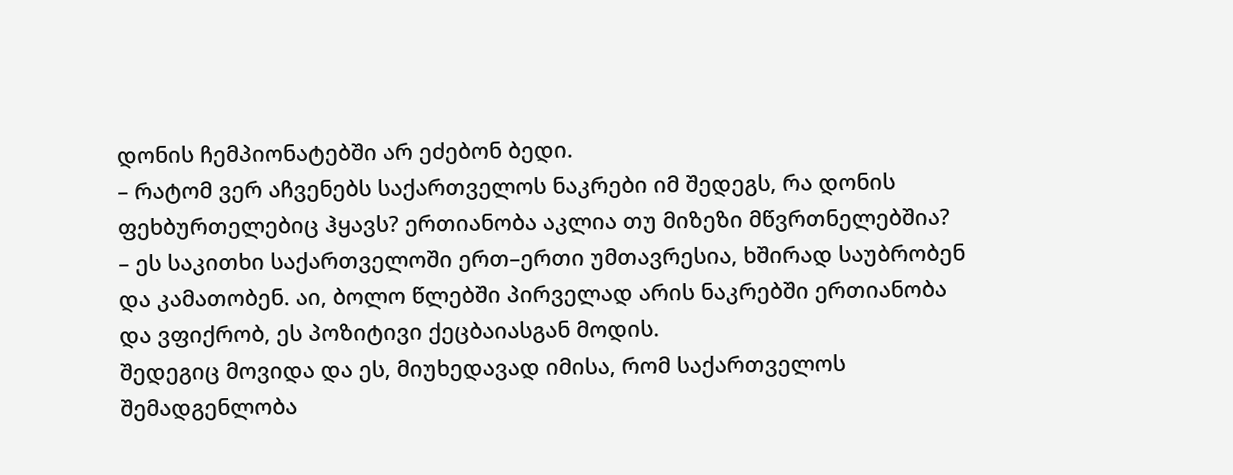დონის ჩემპიონატებში არ ეძებონ ბედი.
– რატომ ვერ აჩვენებს საქართველოს ნაკრები იმ შედეგს, რა დონის ფეხბურთელებიც ჰყავს? ერთიანობა აკლია თუ მიზეზი მწვრთნელებშია?
– ეს საკითხი საქართველოში ერთ–ერთი უმთავრესია, ხშირად საუბრობენ და კამათობენ. აი, ბოლო წლებში პირველად არის ნაკრებში ერთიანობა და ვფიქრობ, ეს პოზიტივი ქეცბაიასგან მოდის.
შედეგიც მოვიდა და ეს, მიუხედავად იმისა, რომ საქართველოს შემადგენლობა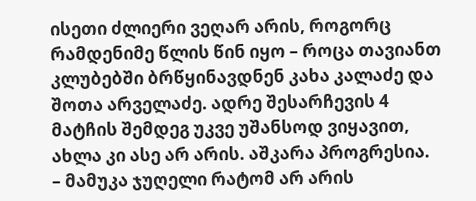ისეთი ძლიერი ვეღარ არის, როგორც რამდენიმე წლის წინ იყო – როცა თავიანთ კლუბებში ბრწყინავდნენ კახა კალაძე და შოთა არველაძე. ადრე შესარჩევის 4 მატჩის შემდეგ უკვე უშანსოდ ვიყავით, ახლა კი ასე არ არის. აშკარა პროგრესია.
– მამუკა ჯუღელი რატომ არ არის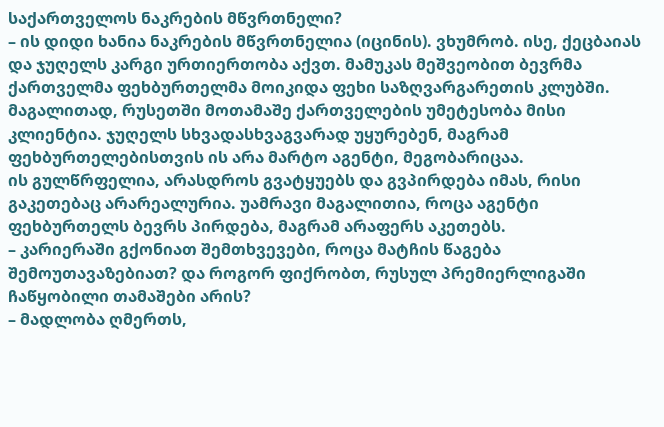საქართველოს ნაკრების მწვრთნელი?
– ის დიდი ხანია ნაკრების მწვრთნელია (იცინის). ვხუმრობ. ისე, ქეცბაიას და ჯუღელს კარგი ურთიერთობა აქვთ. მამუკას მეშვეობით ბევრმა ქართველმა ფეხბურთელმა მოიკიდა ფეხი საზღვარგარეთის კლუბში.
მაგალითად, რუსეთში მოთამაშე ქართველების უმეტესობა მისი კლიენტია. ჯუღელს სხვადასხვაგვარად უყურებენ, მაგრამ ფეხბურთელებისთვის ის არა მარტო აგენტი, მეგობარიცაა.
ის გულწრფელია, არასდროს გვატყუებს და გვპირდება იმას, რისი გაკეთებაც არარეალურია. უამრავი მაგალითია, როცა აგენტი ფეხბურთელს ბევრს პირდება, მაგრამ არაფერს აკეთებს.
– კარიერაში გქონიათ შემთხვევები, როცა მატჩის წაგება შემოუთავაზებიათ? და როგორ ფიქრობთ, რუსულ პრემიერლიგაში ჩაწყობილი თამაშები არის?
– მადლობა ღმერთს,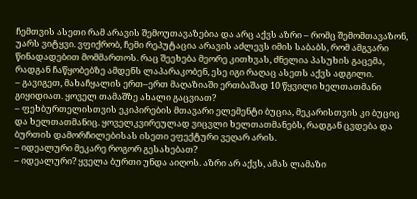ჩემთვის ასეთი რამ არავის შემოუთავაზებია და არც აქვს აზრი – რომც შემომთავაზონ, უარს ვიტყვი. ვფიქრობ, ჩემი რეპუტაცია არავის აძლევს იმის საბაბს, რომ ამგვარი წინადადებით მომმართოს. რაც შეეხება მეორე კითხვას, ძნელია პასუხის გაცემა, რადგან ჩაწყობებზე ამდენს ლაპარაკობენ, ესე იგი რაღაც ასეთს აქვს ადგილი.
– გავიგეთ, მახაჩყალის ერთ–ერთ მაღაზიაში ერთბაშად 10 წყვილი ხელთათმანი გიყიდიათ. ყოველ თამაშზე ახალი გაცვიათ?
– ფეხბურთელისთვის ეკიპირების მთავარი ელემენტი ბუცია, მეკარისთვის კი ბუციც და ხელთათმანიც. ყოველკვირეულად ვიცვლი ხელთათმანებს, რადგან ცვდება და ბურთის დამორჩილებისას ისეთი ეფექტური ვეღარ არის.
– იდეალური მეკარე როგორ გესახებათ?
– იდეალური? ყველა ბურთი უნდა აიღოს. აზრი არ აქვს, ამას ლამაზი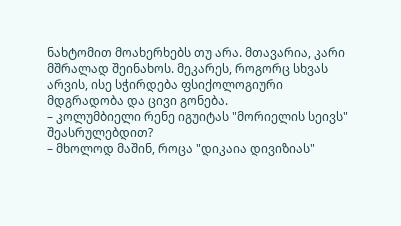ნახტომით მოახერხებს თუ არა. მთავარია, კარი მშრალად შეინახოს. მეკარეს, როგორც სხვას არვის, ისე სჭირდება ფსიქოლოგიური მდგრადობა და ცივი გონება.
– კოლუმბიელი რენე იგუიტას "მორიელის სეივს" შეასრულებდით?
– მხოლოდ მაშინ, როცა "დიკაია დივიზიას"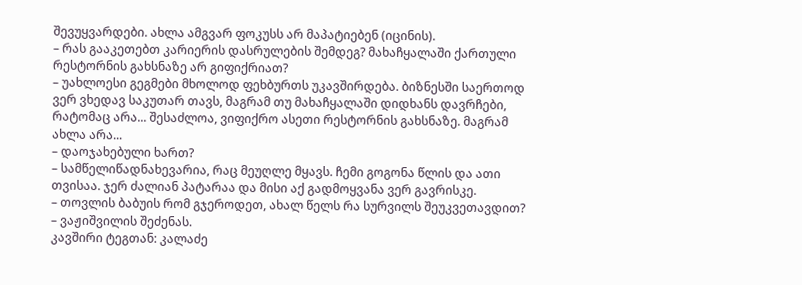შევუყვარდები. ახლა ამგვარ ფოკუსს არ მაპატიებენ (იცინის).
– რას გააკეთებთ კარიერის დასრულების შემდეგ? მახაჩყალაში ქართული რესტორნის გახსნაზე არ გიფიქრიათ?
– უახლოესი გეგმები მხოლოდ ფეხბურთს უკავშირდება. ბიზნესში საერთოდ ვერ ვხედავ საკუთარ თავს, მაგრამ თუ მახაჩყალაში დიდხანს დავრჩები, რატომაც არა... შესაძლოა, ვიფიქრო ასეთი რესტორნის გახსნაზე. მაგრამ ახლა არა...
– დაოჯახებული ხართ?
– სამწელიწადნახევარია, რაც მეუღლე მყავს. ჩემი გოგონა წლის და ათი თვისაა. ჯერ ძალიან პატარაა და მისი აქ გადმოყვანა ვერ გავრისკე.
– თოვლის ბაბუის რომ გჯეროდეთ, ახალ წელს რა სურვილს შეუკვეთავდით?
– ვაჟიშვილის შეძენას.
კავშირი ტეგთან: კალაძე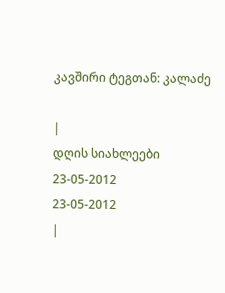კავშირი ტეგთან: კალაძე

|
დღის სიახლეები
23-05-2012
23-05-2012
|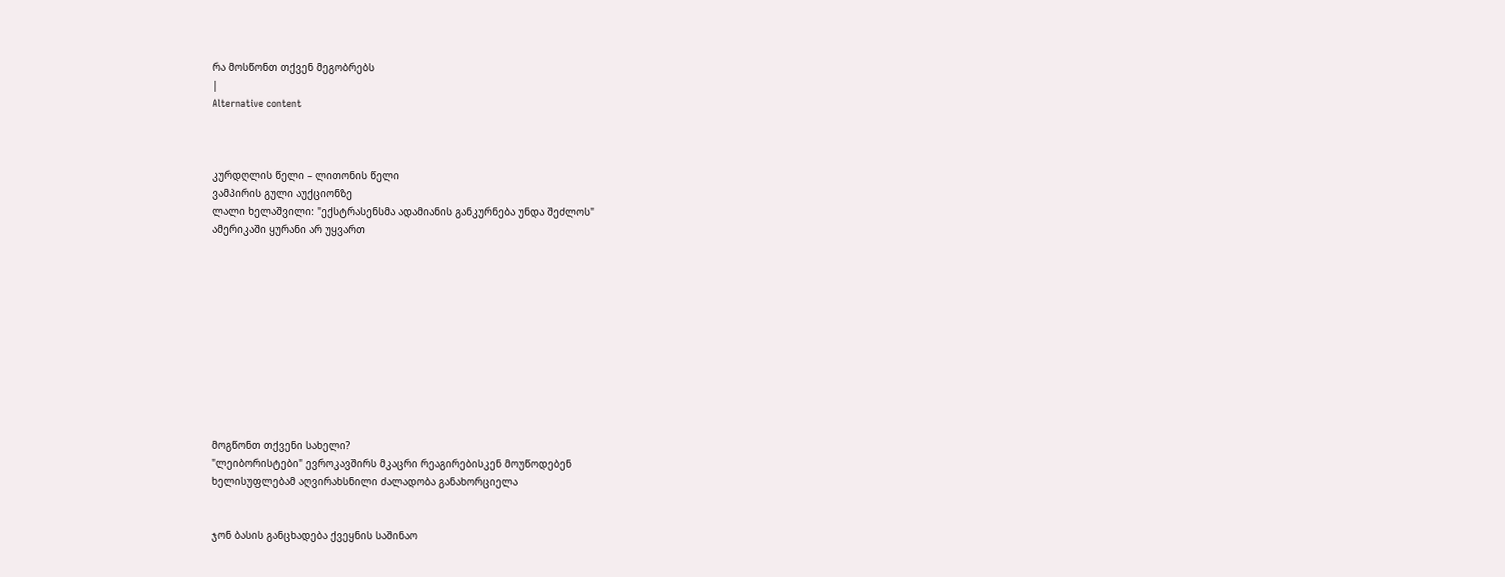რა მოსწონთ თქვენ მეგობრებს
|
Alternative content



კურდღლის წელი – ლითონის წელი
ვამპირის გული აუქციონზე
ლალი ხელაშვილი: "ექსტრასენსმა ადამიანის განკურნება უნდა შეძლოს"
ამერიკაში ყურანი არ უყვართ











მოგწონთ თქვენი სახელი?
"ლეიბორისტები" ევროკავშირს მკაცრი რეაგირებისკენ მოუწოდებენ
ხელისუფლებამ აღვირახსნილი ძალადობა განახორციელა


ჯონ ბასის განცხადება ქვეყნის საშინაო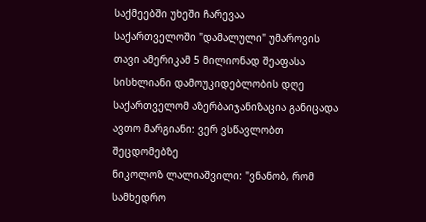საქმეებში უხეში ჩარევაა
საქართველოში "დამალული" უმაროვის თავი ამერიკამ 5 მილიონად შეაფასა
სისხლიანი დამოუკიდებლობის დღე
საქართველომ აზერბაიჯანიზაცია განიცადა
ავთო მარგიანი: ვერ ვსწავლობთ შეცდომებზე
ნიკოლოზ ლალიაშვილი: "ვნანობ, რომ სამხედრო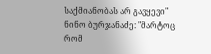საქმიანობას არ გავყევი"
ნინო ბურჯანაძე: "მარტოც რომ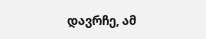დავრჩე, ამ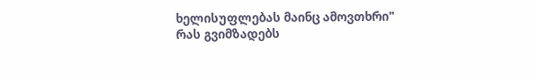ხელისუფლებას მაინც ამოვთხრი"
რას გვიმზადებს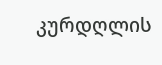კურდღლის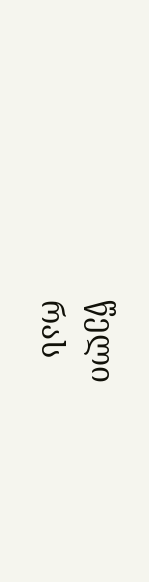წელი
რას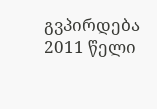გვპირდება 2011 წელი